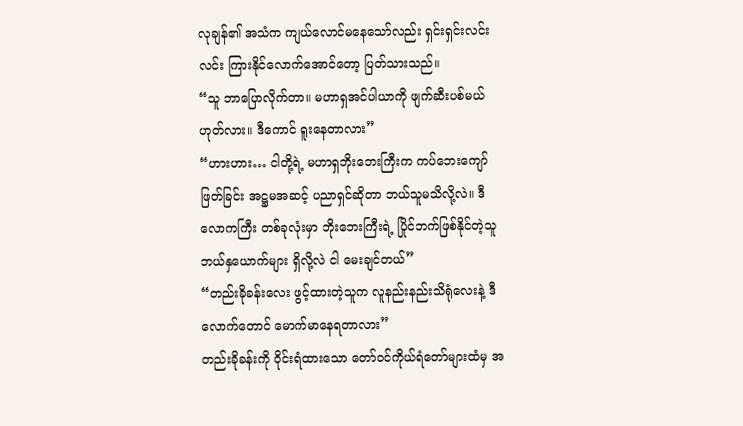လုချန်၏ အသံက ကျယ်လောင်မနေသော်လည်း ရှင်းရှင်းလင်းလင်း ကြားနိုင်လောက်အောင်တော့ ပြတ်သားသည်။
“သူ ဘာပြောလိုက်တာ။ မဟာရှအင်ပါယာကို ဖျက်ဆီးပစ်မယ် ဟုတ်လား။ ဒီကောင် ရူးနေတာလား”
“ဟားဟား… ငါတို့ရဲ့ မဟာရှဘိုးဘေးကြီးက ကပ်ဘေးကျော်ဖြတ်ခြင်း အဋ္ဌမအဆင့် ပညာရှင်ဆိုတာ ဘယ်သူမသိလို့လဲ။ ဒီလောကကြီး တစ်ခုလုံးမှာ ဘိုးဘေးကြီးရဲ့ ပြိုင်ဘက်ဖြစ်နိုင်တဲ့သူ ဘယ်နှယောက်များ ရှိလို့လဲ ငါ မေးချင်တယ်”
“တည်းခိုခန်းလေး ဖွင့်ထားတဲ့သူက လူနည်းနည်းသိရုံလေးနဲ့ ဒီလောက်တောင် မောက်မာနေရတာလား”
တည်းခိုခန်းကို ဝိုင်းရံထားသော တော်ဝင်ကိုယ်ရံတော်များထံမှ အ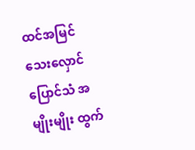ထင်အမြင်သေးလှောင်ပြောင်သံ အမျိုးမျိုး ထွက်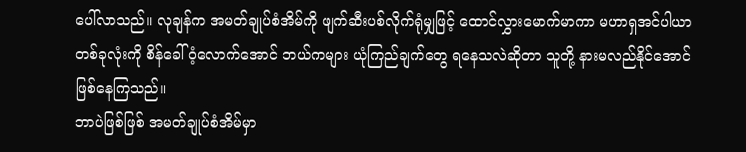ပေါ်လာသည်။ လုချန်က အမတ်ချုပ်စံအိမ်ကို ဖျက်ဆီးပစ်လိုက်ရုံမျှဖြင့် ထောင်လွှားမောက်မာကာ မဟာရှအင်ပါယာ တစ်ခုလုံးကို စိန်ခေါ်ဝံ့လောက်အောင် ဘယ်ကများ ယုံကြည်ချက်တွေ ရနေသလဲဆိုတာ သူတို့ နားမလည်နိုင်အောင် ဖြစ်နေကြသည်။
ဘာပဲဖြစ်ဖြစ် အမတ်ချုပ်စံအိမ်မှာ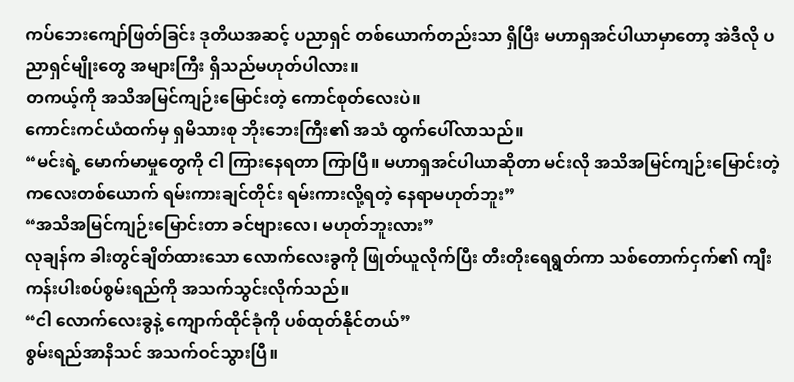ကပ်ဘေးကျော်ဖြတ်ခြင်း ဒုတိယအဆင့် ပညာရှင် တစ်ယောက်တည်းသာ ရှိပြီး မဟာရှအင်ပါယာမှာတော့ အဲဒီလို ပညာရှင်မျိုးတွေ အများကြီး ရှိသည်မဟုတ်ပါလား။
တကယ့်ကို အသိအမြင်ကျဉ်းမြောင်းတဲ့ ကောင်စုတ်လေးပဲ။
ကောင်းကင်ယံထက်မှ ရှမိသားစု ဘိုးဘေးကြီး၏ အသံ ထွက်ပေါ်လာသည်။
“မင်းရဲ့ မောက်မာမှုတွေကို ငါ ကြားနေရတာ ကြာပြီ။ မဟာရှအင်ပါယာဆိုတာ မင်းလို အသိအမြင်ကျဉ်းမြောင်းတဲ့ ကလေးတစ်ယောက် ရမ်းကားချင်တိုင်း ရမ်းကားလို့ရတဲ့ နေရာမဟုတ်ဘူး”
“အသိအမြင်ကျဉ်းမြောင်းတာ ခင်ဗျားလေ၊ မဟုတ်ဘူးလား”
လုချန်က ခါးတွင်ချိတ်ထားသော လောက်လေးခွကို ဖြုတ်ယူလိုက်ပြီး တီးတိုးရေရွတ်ကာ သစ်တောက်ငှက်၏ ကျီးကန်းပါးစပ်စွမ်းရည်ကို အသက်သွင်းလိုက်သည်။
“ငါ လောက်လေးခွနဲ့ ကျောက်ထိုင်ခုံကို ပစ်ထုတ်နိုင်တယ်”
စွမ်းရည်အာနိသင် အသက်ဝင်သွားပြီ။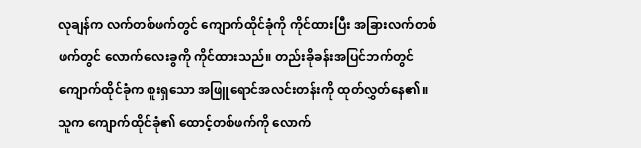လုချန်က လက်တစ်ဖက်တွင် ကျောက်ထိုင်ခုံကို ကိုင်ထားပြီး အခြားလက်တစ်ဖက်တွင် လောက်လေးခွကို ကိုင်ထားသည်။ တည်းခိုခန်းအပြင်ဘက်တွင် ကျောက်ထိုင်ခုံက စူးရှသော အဖြူရောင်အလင်းတန်းကို ထုတ်လွှတ်နေ၏။
သူက ကျောက်ထိုင်ခုံ၏ ထောင့်တစ်ဖက်ကို လောက်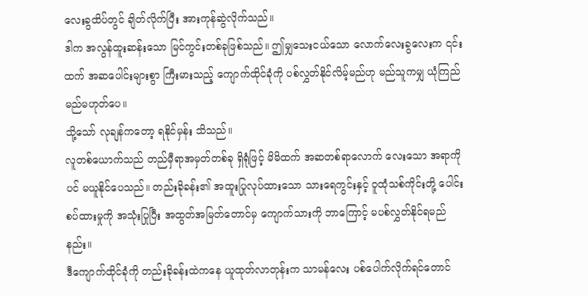လေးခွထိပ်တွင် ချိတ်လိုက်ပြီး အားကုန်ဆွဲလိုက်သည်။
ဒါက အလွန်ထူးဆန်းသော မြင်ကွင်းတစ်ခုဖြစ်သည်။ ဤမျှသေးငယ်သော လောက်လေးခွလေးက ၎င်းထက် အဆပေါင်းများစွာ ကြီးမားသည့် ကျောက်ထိုင်ခုံကို ပစ်လွှတ်နိုင်လိမ့်မည်ဟု မည်သူကမျှ ယုံကြည်မည်မဟုတ်ပေ။
သို့သော် လုချန်ကတော့ ရနိုင်မှန်း သိသည်။
လူတစ်ယောက်သည် တည်မှီရာအမှတ်တစ်ခု ရှိရုံဖြင့် မိမိထက် အဆတစ်ရာလောက် လေးသော အရာကိုပင် မယူနိုင်ပေသည်။ တည်းခိုခန်း၏ အထူးပြုလုပ်ထားသော သားရေကွင်းနှင့် ဝူထုံသစ်ကိုင်းတို့ ပေါင်းစပ်ထားမှုကို အသုံးပြုပြီး အထွတ်အမြတ်တောင်မှ ကျောက်သားကို ဘာကြောင့် မပစ်လွှတ်နိုင်ရမည်နည်း။
ဒီကျောက်ထိုင်ခုံကို တည်းခိုခန်းထဲကနေ ယူထုတ်လာတုန်းက သာမန်လေး ပစ်ပေါက်လိုက်ရင်တောင်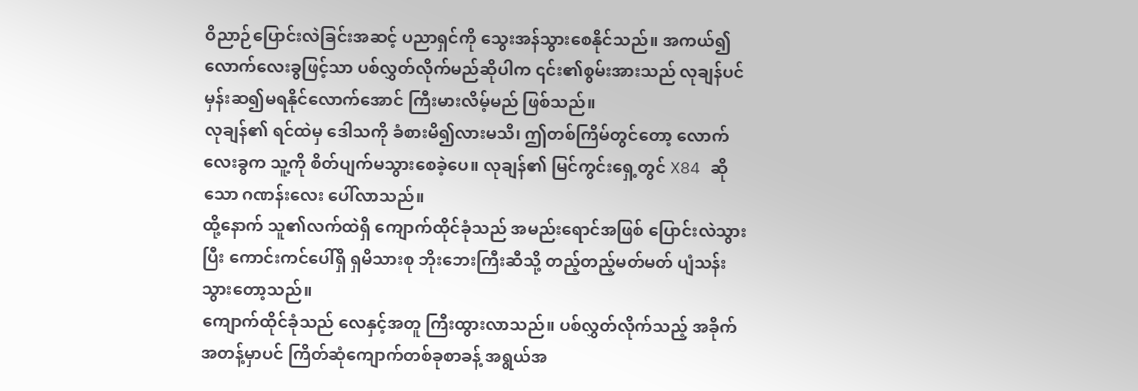ဝိညာဉ်ပြောင်းလဲခြင်းအဆင့် ပညာရှင်ကို သွေးအန်သွားစေနိုင်သည်။ အကယ်၍ လောက်လေးခွဖြင့်သာ ပစ်လွှတ်လိုက်မည်ဆိုပါက ၎င်း၏စွမ်းအားသည် လုချန်ပင် မှန်းဆ၍မရနိုင်လောက်အောင် ကြီးမားလိမ့်မည် ဖြစ်သည်။
လုချန်၏ ရင်ထဲမှ ဒေါသကို ခံစားမိ၍လားမသိ၊ ဤတစ်ကြိမ်တွင်တော့ လောက်လေးခွက သူ့ကို စိတ်ပျက်မသွားစေခဲ့ပေ။ လုချန်၏ မြင်ကွင်းရှေ့တွင် X84 ဆိုသော ဂဏန်းလေး ပေါ်လာသည်။
ထို့နောက် သူ၏လက်ထဲရှိ ကျောက်ထိုင်ခုံသည် အမည်းရောင်အဖြစ် ပြောင်းလဲသွားပြီး ကောင်းကင်ပေါ်ရှိ ရှမိသားစု ဘိုးဘေးကြီးဆီသို့ တည့်တည့်မတ်မတ် ပျံသန်းသွားတော့သည်။
ကျောက်ထိုင်ခုံသည် လေနှင့်အတူ ကြီးထွားလာသည်။ ပစ်လွှတ်လိုက်သည့် အခိုက်အတန့်မှာပင် ကြိတ်ဆုံကျောက်တစ်ခုစာခန့် အရွယ်အ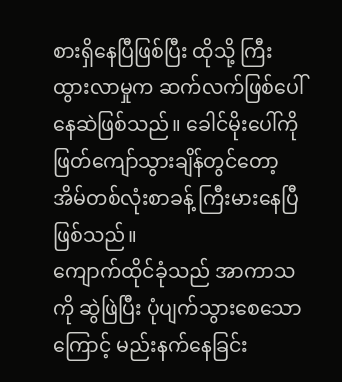စားရှိနေပြီဖြစ်ပြီး ထိုသို့ ကြီးထွားလာမှုက ဆက်လက်ဖြစ်ပေါ်နေဆဲဖြစ်သည်။ ခေါင်မိုးပေါ်ကို ဖြတ်ကျော်သွားချိန်တွင်တော့ အိမ်တစ်လုံးစာခန့် ကြီးမားနေပြီဖြစ်သည်။
ကျောက်ထိုင်ခုံသည် အာကာသကို ဆွဲဖြဲပြီး ပုံပျက်သွားစေသောကြောင့် မည်းနက်နေခြင်း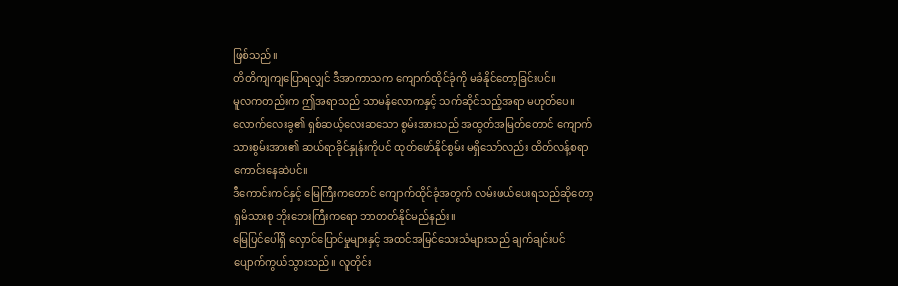ဖြစ်သည်။
တိတိကျကျပြောရလျှင် ဒီအာကာသက ကျောက်ထိုင်ခုံကို မခံနိုင်တော့ခြင်းပင်။
မူလကတည်းက ဤအရာသည် သာမန်လောကနှင့် သက်ဆိုင်သည့်အရာ မဟုတ်ပေ။ လောက်လေးခွ၏ ရှစ်ဆယ့်လေးဆသော စွမ်းအားသည် အထွတ်အမြတ်တောင် ကျောက်သားစွမ်းအား၏ ဆယ်ရာခိုင်နှုန်းကိုပင် ထုတ်ဖော်နိုင်စွမ်း မရှိသော်လည်း ထိတ်လန့်စရာ ကောင်းနေဆဲပင်။
ဒီကောင်းကင်နှင့် မြေကြီးကတောင် ကျောက်ထိုင်ခုံအတွက် လမ်းဖယ်ပေးရသည်ဆိုတော့ ရှမိသားစု ဘိုးဘေးကြီးကရော ဘာတတ်နိုင်မည်နည်း။
မြေပြင်ပေါ်ရှိ လှောင်ပြောင်မှုများနှင့် အထင်အမြင်သေးသံများသည် ချက်ချင်းပင် ပျောက်ကွယ်သွားသည်။ လူတိုင်း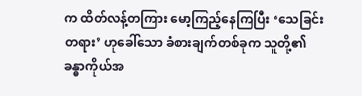က ထိတ်လန့်တကြား မော့ကြည့်နေကြပြီး ‘သေခြင်းတရား’ ဟုခေါ်သော ခံစားချက်တစ်ခုက သူတို့၏ ခန္ဓာကိုယ်အ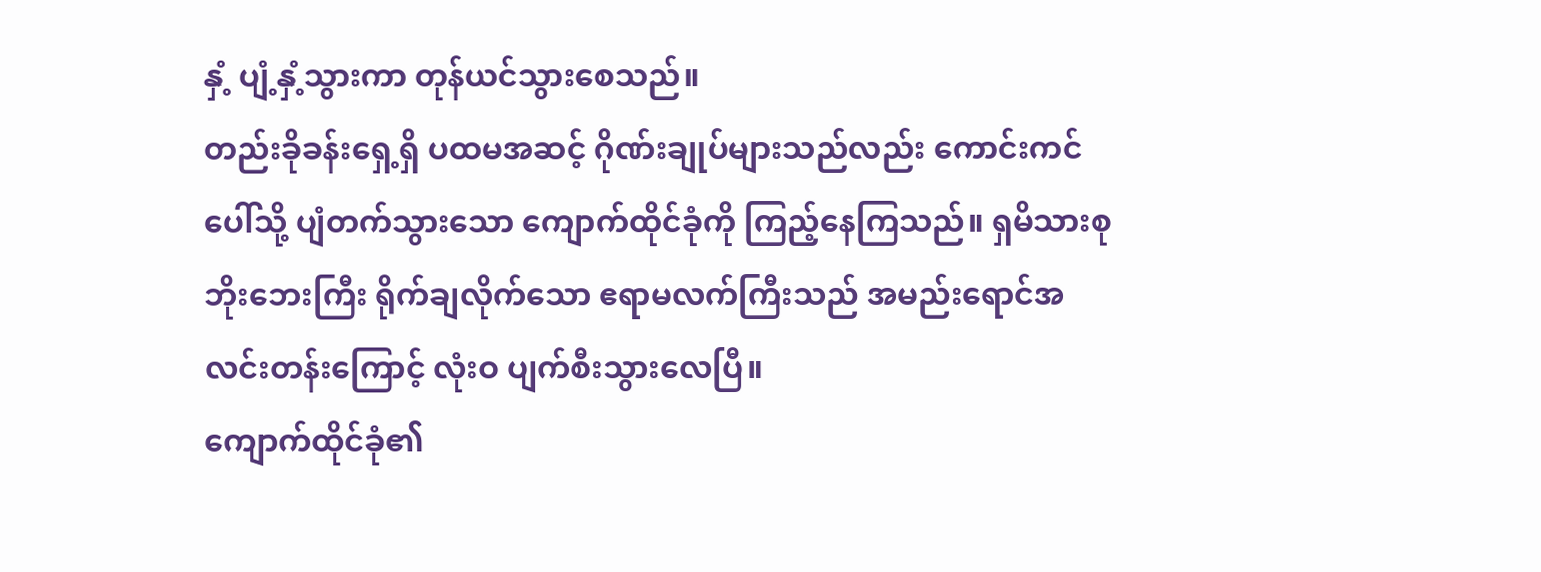နှံ့ ပျံ့နှံ့သွားကာ တုန်ယင်သွားစေသည်။
တည်းခိုခန်းရှေ့ရှိ ပထမအဆင့် ဂိုဏ်းချုပ်များသည်လည်း ကောင်းကင်ပေါ်သို့ ပျံတက်သွားသော ကျောက်ထိုင်ခုံကို ကြည့်နေကြသည်။ ရှမိသားစု ဘိုးဘေးကြီး ရိုက်ချလိုက်သော ဧရာမလက်ကြီးသည် အမည်းရောင်အလင်းတန်းကြောင့် လုံးဝ ပျက်စီးသွားလေပြီ။
ကျောက်ထိုင်ခုံ၏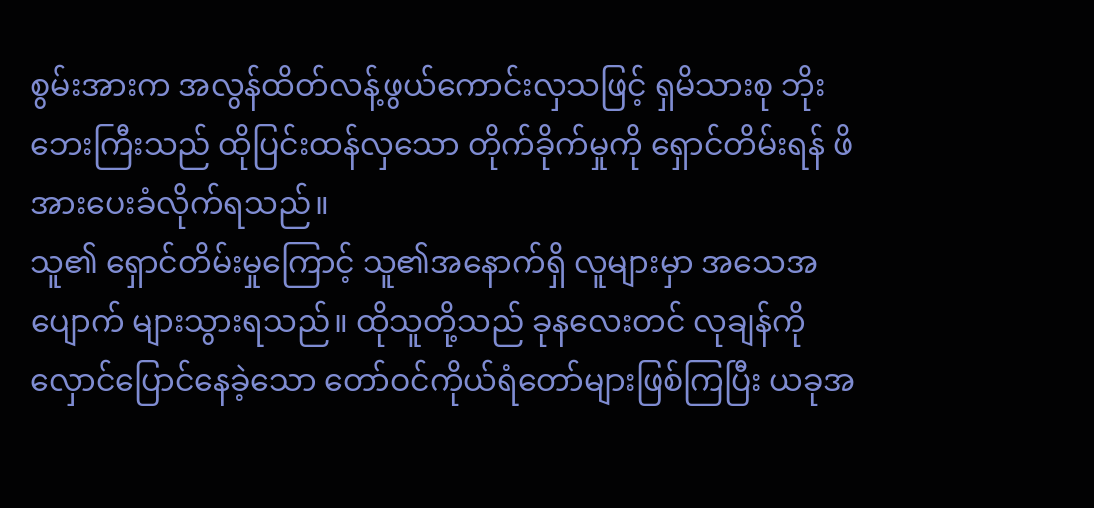စွမ်းအားက အလွန်ထိတ်လန့်ဖွယ်ကောင်းလှသဖြင့် ရှမိသားစု ဘိုးဘေးကြီးသည် ထိုပြင်းထန်လှသော တိုက်ခိုက်မှုကို ရှောင်တိမ်းရန် ဖိအားပေးခံလိုက်ရသည်။
သူ၏ ရှောင်တိမ်းမှုကြောင့် သူ၏အနောက်ရှိ လူများမှာ အသေအပျောက် များသွားရသည်။ ထိုသူတို့သည် ခုနလေးတင် လုချန်ကို လှောင်ပြောင်နေခဲ့သော တော်ဝင်ကိုယ်ရံတော်များဖြစ်ကြပြီး ယခုအ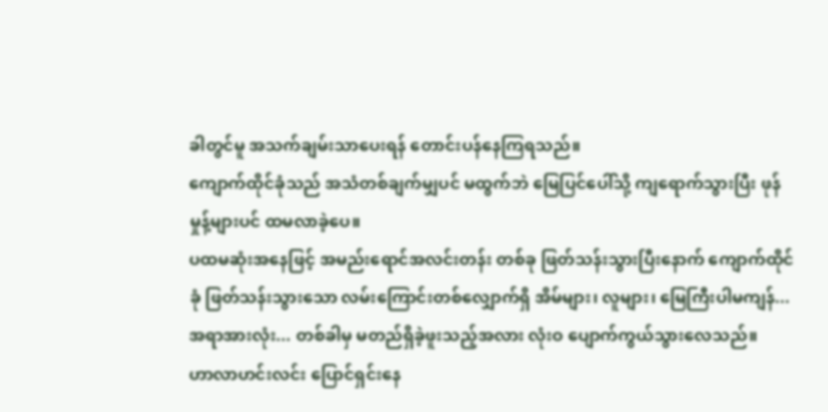ခါတွင်မူ အသက်ချမ်းသာပေးရန် တောင်းပန်နေကြရသည်။
ကျောက်ထိုင်ခုံသည် အသံတစ်ချက်မျှပင် မထွက်ဘဲ မြေပြင်ပေါ်သို့ ကျရောက်သွားပြီး ဖုန်မှုန့်များပင် ထမလာခဲ့ပေ။
ပထမဆုံးအနေဖြင့် အမည်းရောင်အလင်းတန်း တစ်ခု ဖြတ်သန်းသွားပြီးနောက် ကျောက်ထိုင်ခုံ ဖြတ်သန်းသွားသော လမ်းကြောင်းတစ်လျှောက်ရှိ အိမ်များ၊ လူများ၊ မြေကြီးပါမကျန်... အရာအားလုံး... တစ်ခါမှ မတည်ရှိခဲ့ဖူးသည့်အလား လုံးဝ ပျောက်ကွယ်သွားလေသည်။
ဟာလာဟင်းလင်း ပြောင်ရှင်းနေ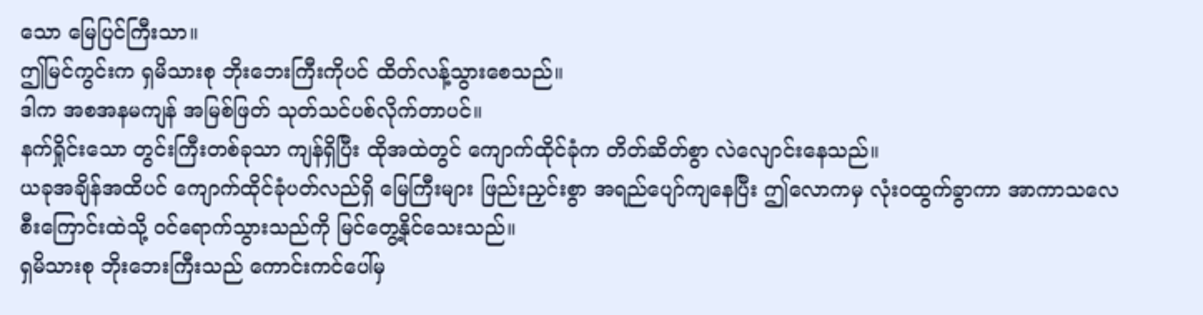သော မြေပြင်ကြီးသာ။
ဤမြင်ကွင်းက ရှမိသားစု ဘိုးဘေးကြီးကိုပင် ထိတ်လန့်သွားစေသည်။
ဒါက အစအနမကျန် အမြစ်ဖြတ် သုတ်သင်ပစ်လိုက်တာပင်။
နက်ရှိုင်းသော တွင်းကြီးတစ်ခုသာ ကျန်ရှိပြီး ထိုအထဲတွင် ကျောက်ထိုင်ခုံက တိတ်ဆိတ်စွာ လဲလျောင်းနေသည်။
ယခုအချိန်အထိပင် ကျောက်ထိုင်ခုံပတ်လည်ရှိ မြေကြီးများ ဖြည်းညှင်းစွာ အရည်ပျော်ကျနေပြီး ဤလောကမှ လုံးဝထွက်ခွာကာ အာကာသလေစီးကြောင်းထဲသို့ ဝင်ရောက်သွားသည်ကို မြင်တွေ့နိုင်သေးသည်။
ရှမိသားစု ဘိုးဘေးကြီးသည် ကောင်းကင်ပေါ်မှ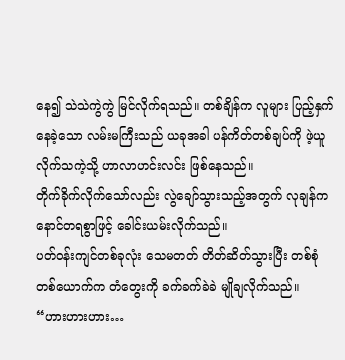နေ၍ သဲသဲကွဲကွဲ မြင်လိုက်ရသည်။ တစ်ချိန်က လူများ ပြည့်နှက်နေခဲ့သော လမ်းမကြီးသည် ယခုအခါ ပန်ကိတ်တစ်ချပ်ကို ဖဲ့ယူလိုက်သကဲ့သို့ ဟာလာဟင်းလင်း ဖြစ်နေသည်။
တိုက်ခိုက်လိုက်သော်လည်း လွဲချော်သွားသည့်အတွက် လုချန်က နောင်တရစွာဖြင့် ခေါင်းယမ်းလိုက်သည်။
ပတ်ဝန်းကျင်တစ်ခုလုံး သေမတတ် တိတ်ဆိတ်သွားပြီး တစ်စုံတစ်ယောက်က တံတွေးကို ခက်ခက်ခဲခဲ မျိုချလိုက်သည်။
“ဟားဟားဟား…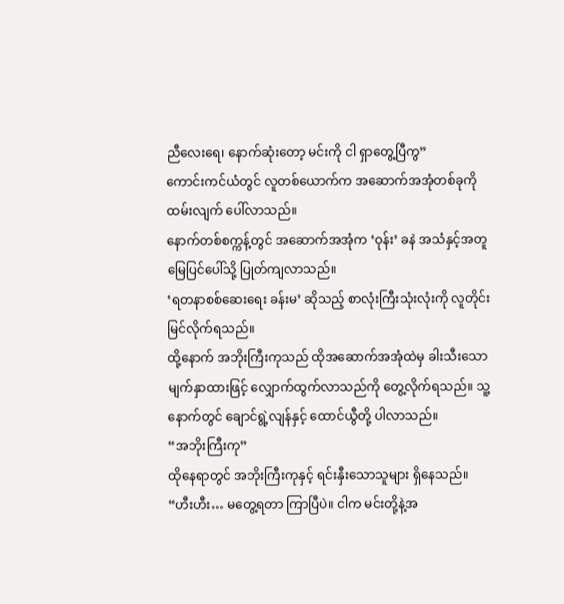ညီလေးရေ၊ နောက်ဆုံးတော့ မင်းကို ငါ ရှာတွေ့ပြီကွ”
ကောင်းကင်ယံတွင် လူတစ်ယောက်က အဆောက်အအုံတစ်ခုကို ထမ်းလျက် ပေါ်လာသည်။
နောက်တစ်စက္ကန့်တွင် အဆောက်အအုံက ‘ဝုန်း’ ခနဲ အသံနှင့်အတူ မြေပြင်ပေါ်သို့ ပြုတ်ကျလာသည်။
‘ရတနာစစ်ဆေးရေး ခန်းမ’ ဆိုသည့် စာလုံးကြီးသုံးလုံးကို လူတိုင်း မြင်လိုက်ရသည်။
ထို့နောက် အဘိုးကြီးကုသည် ထိုအဆောက်အအုံထဲမှ ခါးသီးသော မျက်နှာထားဖြင့် လျှောက်ထွက်လာသည်ကို တွေ့လိုက်ရသည်။ သူ့နောက်တွင် ချောင်ရွဲ့လျန်နှင့် ထောင်ယွီတို့ ပါလာသည်။
“အဘိုးကြီးကု”
ထိုနေရာတွင် အဘိုးကြီးကုနှင့် ရင်းနှီးသောသူများ ရှိနေသည်။
“ဟီးဟီး… မတွေ့ရတာ ကြာပြီပဲ။ ငါက မင်းတို့နဲ့အ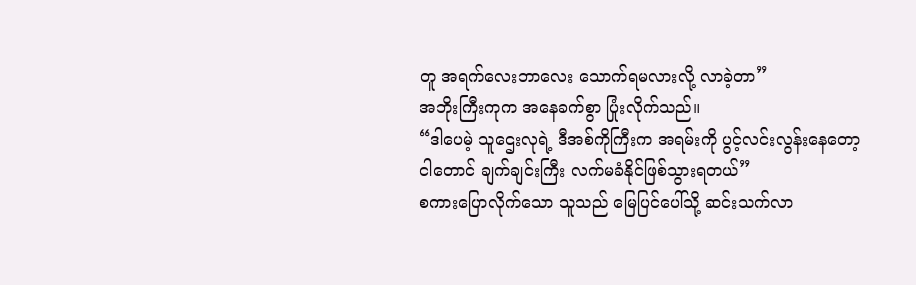တူ အရက်လေးဘာလေး သောက်ရမလားလို့ လာခဲ့တာ”
အဘိုးကြီးကုက အနေခက်စွာ ပြုံးလိုက်သည်။
“ဒါပေမဲ့ သူဌေးလုရဲ့ ဒီအစ်ကိုကြီးက အရမ်းကို ပွင့်လင်းလွန်းနေတော့ ငါတောင် ချက်ချင်းကြီး လက်မခံနိုင်ဖြစ်သွားရတယ်”
စကားပြောလိုက်သော သူသည် မြေပြင်ပေါ်သို့ ဆင်းသက်လာ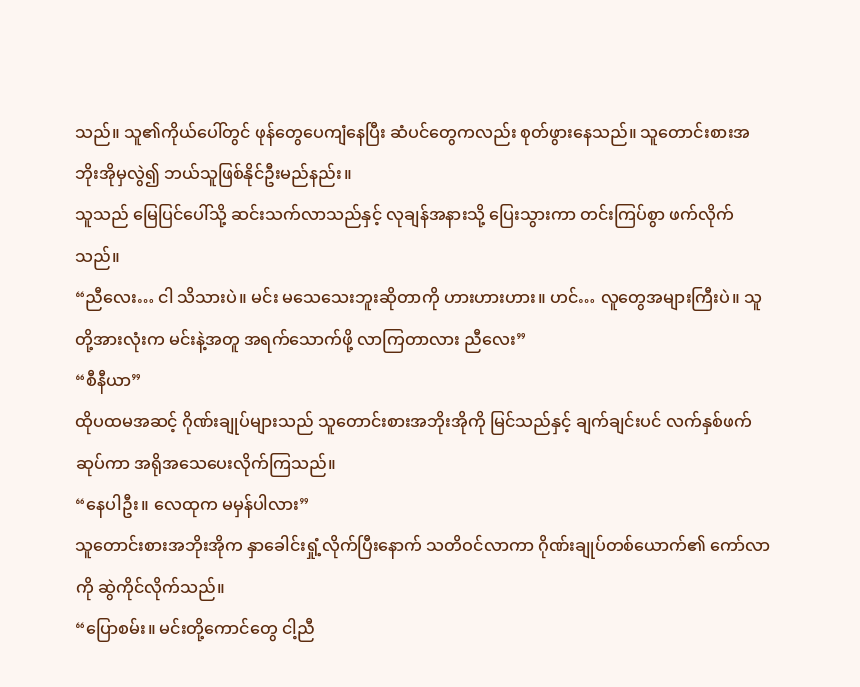သည်။ သူ၏ကိုယ်ပေါ်တွင် ဖုန်တွေပေကျံနေပြီး ဆံပင်တွေကလည်း စုတ်ဖွားနေသည်။ သူတောင်းစားအဘိုးအိုမှလွဲ၍ ဘယ်သူဖြစ်နိုင်ဦးမည်နည်း။
သူသည် မြေပြင်ပေါ်သို့ ဆင်းသက်လာသည်နှင့် လုချန်အနားသို့ ပြေးသွားကာ တင်းကြပ်စွာ ဖက်လိုက်သည်။
“ညီလေး… ငါ သိသားပဲ။ မင်း မသေသေးဘူးဆိုတာကို ဟားဟားဟား။ ဟင်… လူတွေအများကြီးပဲ။ သူတို့အားလုံးက မင်းနဲ့အတူ အရက်သောက်ဖို့ လာကြတာလား ညီလေး”
“စီနီယာ”
ထိုပထမအဆင့် ဂိုဏ်းချုပ်များသည် သူတောင်းစားအဘိုးအိုကို မြင်သည်နှင့် ချက်ချင်းပင် လက်နှစ်ဖက်ဆုပ်ကာ အရိုအသေပေးလိုက်ကြသည်။
“နေပါဦး။ လေထုက မမှန်ပါလား”
သူတောင်းစားအဘိုးအိုက နှာခေါင်းရှုံ့လိုက်ပြီးနောက် သတိဝင်လာကာ ဂိုဏ်းချုပ်တစ်ယောက်၏ ကော်လာကို ဆွဲကိုင်လိုက်သည်။
“ပြောစမ်း။ မင်းတို့ကောင်တွေ ငါ့ညီ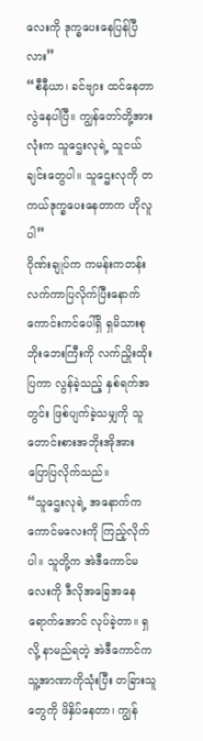လေးကို ဒုက္ခပေးနေပြန်ပြီလား”
“စီနီယာ၊ ခင်ဗျား ထင်နေတာ လွဲနေပါပြီ။ ကျွန်တော်တို့အားလုံးက သူဌေးလုရဲ့ သူငယ်ချင်းတွေပါ။ သူဌေးလုကို တကယ်ဒုက္ခပေးနေတာက ဟိုလူပါ”
ဂိုဏ်းချုပ်က ကမန်းကတန်း လက်ကာပြလိုက်ပြီးနောက် ကောင်းကင်ပေါ်ရှိ ရှမိသားစု ဘိုးဘေးကြီးကို လက်ညှိုးထိုးပြကာ လွန်ခဲ့သည့် နှစ်ရက်အတွင်း ဖြစ်ပျက်ခဲ့သမျှကို သူတောင်းစားအဘိုးအိုအား ပြောပြလိုက်သည်။
“သူဌေးလုရဲ့ အနောက်က ကောင်မလေးကို ကြည့်လိုက်ပါ။ သူတို့က အဲဒီကောင်မလေးကို ဒီလိုအခြေအနေရောက်အောင် လုပ်ခဲ့တာ။ ရှလို့ နာမည်ရတဲ့ အဲဒီကောင်က သူ့အာဏာကိုသုံးပြီး တခြားသူတွေကို ဖိနှိပ်နေတာ၊ ကျွန်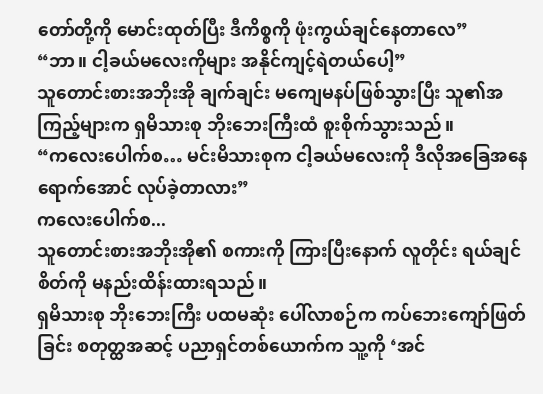တော်တို့ကို မောင်းထုတ်ပြီး ဒီကိစ္စကို ဖုံးကွယ်ချင်နေတာလေ”
“ဘာ။ ငါ့ခယ်မလေးကိုများ အနိုင်ကျင့်ရဲတယ်ပေါ့”
သူတောင်းစားအဘိုးအို ချက်ချင်း မကျေမနပ်ဖြစ်သွားပြီး သူ၏အကြည့်များက ရှမိသားစု ဘိုးဘေးကြီးထံ စူးစိုက်သွားသည်။
“ကလေးပေါက်စ… မင်းမိသားစုက ငါ့ခယ်မလေးကို ဒီလိုအခြေအနေရောက်အောင် လုပ်ခဲ့တာလား”
ကလေးပေါက်စ...
သူတောင်းစားအဘိုးအို၏ စကားကို ကြားပြီးနောက် လူတိုင်း ရယ်ချင်စိတ်ကို မနည်းထိန်းထားရသည်။
ရှမိသားစု ဘိုးဘေးကြီး ပထမဆုံး ပေါ်လာစဉ်က ကပ်ဘေးကျော်ဖြတ်ခြင်း စတုတ္ထအဆင့် ပညာရှင်တစ်ယောက်က သူ့ကို ‘အင်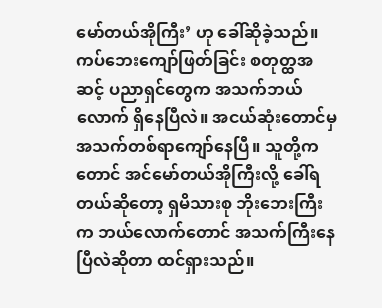မော်တယ်အိုကြီး’ ဟု ခေါ်ဆိုခဲ့သည်။
ကပ်ဘေးကျော်ဖြတ်ခြင်း စတုတ္ထအဆင့် ပညာရှင်တွေက အသက်ဘယ်လောက် ရှိနေပြီလဲ။ အငယ်ဆုံးတောင်မှ အသက်တစ်ရာကျော်နေပြီ။ သူတို့ကတောင် အင်မော်တယ်အိုကြီးလို့ ခေါ်ရတယ်ဆိုတော့ ရှမိသားစု ဘိုးဘေးကြီးက ဘယ်လောက်တောင် အသက်ကြီးနေပြီလဲဆိုတာ ထင်ရှားသည်။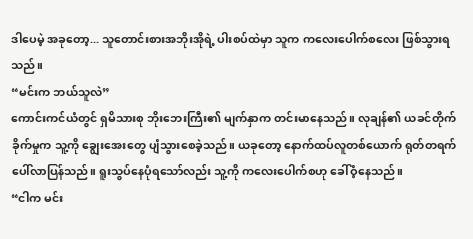ဒါပေမဲ့ အခုတော့... သူတောင်းစားအဘိုးအိုရဲ့ ပါးစပ်ထဲမှာ သူက ကလေးပေါက်စလေး ဖြစ်သွားရသည်။
“မင်းက ဘယ်သူလဲ”
ကောင်းကင်ယံတွင် ရှမိသားစု ဘိုးဘေးကြီး၏ မျက်နှာက တင်းမာနေသည်။ လုချန်၏ ယခင်တိုက်ခိုက်မှုက သူ့ကို ချွေးအေးတွေ ပျံသွားစေခဲ့သည်။ ယခုတော့ နောက်ထပ်လူတစ်ယောက် ရုတ်တရက် ပေါ်လာပြန်သည်။ ရူးသွပ်နေပုံရသော်လည်း သူ့ကို ကလေးပေါက်စဟု ခေါ်ဝံ့နေသည်။
“ငါက မင်း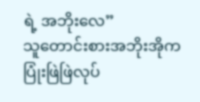ရဲ့ အဘိုးလေ”
သူတောင်းစားအဘိုးအိုက ပြုံးဖြဲဖြဲလုပ်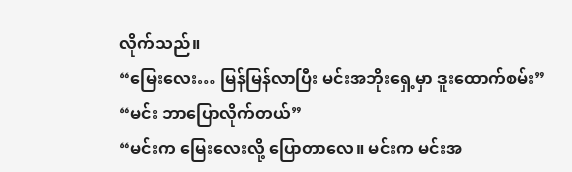လိုက်သည်။
“မြေးလေး… မြန်မြန်လာပြီး မင်းအဘိုးရှေ့မှာ ဒူးထောက်စမ်း”
“မင်း ဘာပြောလိုက်တယ်”
“မင်းက မြေးလေးလို့ ပြောတာလေ။ မင်းက မင်းအ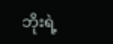ဘိုးရဲ့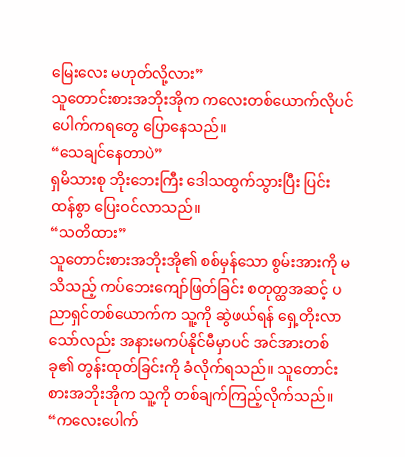မြေးလေး မဟုတ်လို့လား”
သူတောင်းစားအဘိုးအိုက ကလေးတစ်ယောက်လိုပင် ပေါက်ကရတွေ ပြောနေသည်။
“သေချင်နေတာပဲ”
ရှမိသားစု ဘိုးဘေးကြီး ဒေါသထွက်သွားပြီး ပြင်းထန်စွာ ပြေးဝင်လာသည်။
“သတိထား”
သူတောင်းစားအဘိုးအို၏ စစ်မှန်သော စွမ်းအားကို မသိသည့် ကပ်ဘေးကျော်ဖြတ်ခြင်း စတုတ္ထအဆင့် ပညာရှင်တစ်ယောက်က သူ့ကို ဆွဲဖယ်ရန် ရှေ့တိုးလာသော်လည်း အနားမကပ်နိုင်မီမှာပင် အင်အားတစ်ခု၏ တွန်းထုတ်ခြင်းကို ခံလိုက်ရသည်။ သူတောင်းစားအဘိုးအိုက သူ့ကို တစ်ချက်ကြည့်လိုက်သည်။
“ကလေးပေါက်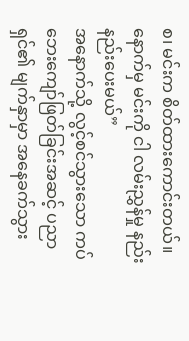စ၊ မင်းက စိတ်ထားကောင်းတယ်။ နောက်မှ မင်းကို ငါ လမ်းညွှန်မှု နည်းနည်းပေးမယ်”
အနောက်သို့ လွင့်စင်သွားသော ကပ်ဘေးကျော်ဖြတ်ခြင်းအဆင့် ပညာရှင်၏ မျက်နှာမှာ အနေခက်သွား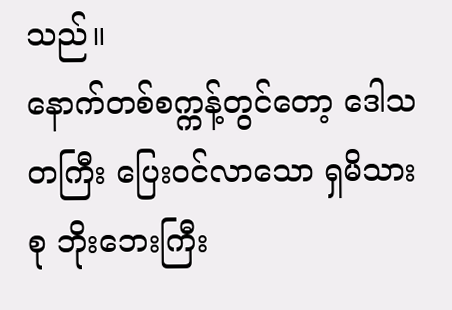သည်။
နောက်တစ်စက္ကန့်တွင်တော့ ဒေါသတကြီး ပြေးဝင်လာသော ရှမိသားစု ဘိုးဘေးကြီး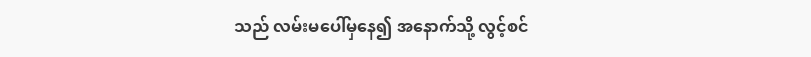သည် လမ်းမပေါ်မှနေ၍ အနောက်သို့ လွင့်စင်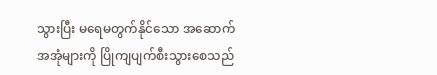သွားပြီး မရေမတွက်နိုင်သော အဆောက်အအုံများကို ပြိုကျပျက်စီးသွားစေသည်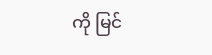ကို မြင်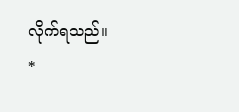လိုက်ရသည်။
*